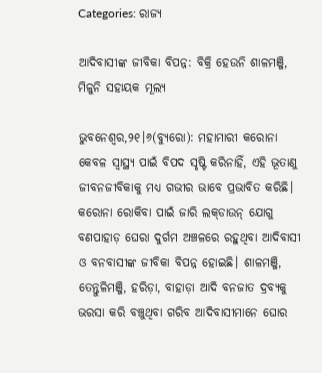Categories: ରାଜ୍ୟ

ଆଦିବାସୀଙ୍କ ଜୀବିକା ବିପନ୍ନ: ବିକ୍ରି ହେଉନି ଶାଳମଞ୍ଜି, ମିଳୁନି ସହାୟକ ମୂଲ୍ୟ

ଭୁବନେଶ୍ୱର,୨୧।୬(ବ୍ୟୁରୋ): ମହାମାରୀ କରୋନା କେବଳ ସ୍ବାସ୍ଥ୍ୟ ପାଇଁ ବିପଦ ସୃଷ୍ଟି କରିନାହିଁ, ଏହି ଭୂତାଣୁ ଜୀବନଜୀବିକାକୁ ମଧ୍ୟ ଗଭୀର ଭାବେ ପ୍ରଭାବିତ କରିଛି। କରୋନା ରୋକିବା ପାଇଁ ଜାରି ଲକ୍‌ଡାଉନ୍‌ ଯୋଗୁ ବଣପାହାଡ଼ ଘେରା ଦୁର୍ଗମ ଅଞ୍ଚଳରେ ରହୁଥିବା ଆଦିବାସୀ ଓ ବନବାସୀଙ୍କ ଜୀବିକା ବିପନ୍ନ ହୋଇଛି। ଶାଳମଞ୍ଜି, ତେନ୍ତୁଳିମଞ୍ଜି, ହରିଡ଼ା, ବାହାଡ଼ା ଆଦି ବନଜାତ ଦ୍ରବ୍ୟକୁ ଭରସା କରି ବଞ୍ଚୁଥିବା ଗରିବ ଆଦିବାସୀମାନେ ଘୋର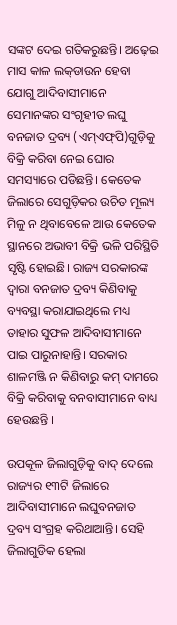ସଙ୍କଟ ଦେଇ ଗତିକରୁଛନ୍ତି। ଅଢ଼େଇ ମାସ କାଳ ଲକ୍‌ଡାଉନ ହେବା ଯୋଗୁ ଆଦିବାସୀମାନେ ସେମାନଙ୍କର ସଂଗୃହୀତ ଲଘୁ ବନଜାତ ଦ୍ରବ୍ୟ (ଏମ୍‌ଏଫ୍‌ପି)ଗୁଡ଼ିକୁ ବିକ୍ରି କରିବା ନେଇ ଘୋର ସମସ୍ୟାରେ ପଡିଛନ୍ତି। କେତେକ ଜିଲାରେ ସେଗୁଡ଼ିକର ଉଚିତ ମୂଲ୍ୟ ମିଳୁ ନ ଥିବାବେଳେ ଆଉ କେତେକ ସ୍ଥାନରେ ଅଭାବୀ ବିକ୍ରି ଭଳି ପରିସ୍ଥିତି ସୃଷ୍ଟି ହୋଇଛି। ରାଜ୍ୟ ସରକାରଙ୍କ ଦ୍ୱାରା ବନଜାତ ଦ୍ରବ୍ୟ କିଣିବାକୁ ବ୍ୟବସ୍ଥା କରାଯାଇଥିଲେ ମଧ୍ୟ ତାହାର ସୁଫଳ ଆଦିବାସୀମାନେ ପାଇ ପାରୁନାହାନ୍ତି। ସରକାର ଶାଳମଞ୍ଜି ନ କିଣିବାରୁ କମ୍‌ ଦାମରେ ବିକ୍ରି କରିବାକୁ ବନବାସୀମାନେ ବାଧ୍ୟ ହେଉଛନ୍ତି ।

ଉପକୂଳ ଜିଲାଗୁଡ଼ିକୁ ବାଦ୍‌ ଦେଲେ ରାଜ୍ୟର ୧୩ଟି ଜିଲାରେ ଆଦିବାସୀମାନେ ଲଘୁବନଜାତ ଦ୍ରବ୍ୟ ସଂଗ୍ରହ କରିଥାଆନ୍ତି। ସେହି ଜିଲାଗୁଡିକ ହେଲା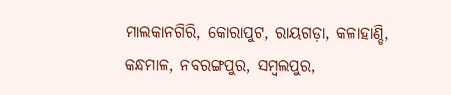ମାଲକାନଗିରି, କୋରାପୁଟ, ରାୟଗଡ଼ା, କଳାହାଣ୍ଡି, କନ୍ଧମାଳ, ନବରଙ୍ଗପୁର, ସମ୍ବଲପୁର,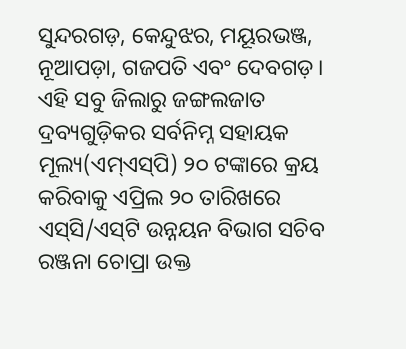ସୁନ୍ଦରଗଡ଼, କେନ୍ଦୁଝର, ମୟୂରଭଞ୍ଜ, ନୂଆପଡ଼ା, ଗଜପତି ଏବଂ ଦେବଗଡ଼। ଏହି ସବୁ ଜିଲାରୁ ଜଙ୍ଗଲଜାତ ଦ୍ରବ୍ୟଗୁଡ଼ିକର ସର୍ବନିମ୍ନ ସହାୟକ ମୂଲ୍ୟ(ଏମ୍‌ଏସ୍‌ପି) ୨୦ ଟଙ୍କାରେ କ୍ରୟ କରିବାକୁ ଏପ୍ରିଲ ୨୦ ତାରିଖରେ ଏସ୍‌ସି/ଏସ୍‌ଟି ଉନ୍ନୟନ ବିଭାଗ ସଚିବ ରଞ୍ଜନା ଚୋପ୍ରା ଉକ୍ତ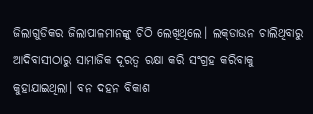ଜିଲାଗୁଡିକର ଜିଲାପାଳମାନଙ୍କୁ ଚିଠି ଲେଖିଥିଲେ। ଲକ୍‌ଡାଉନ ଚାଲିଥିବାରୁ ଆଦିବାସୀଠାରୁ ସାମାଜିକ ଦୂରତ୍ୱ ରକ୍ଷା କରି ସଂଗ୍ରହ କରିବାକୁ କୁହାଯାଇଥିଲା। ବନ ଦହନ ବିକାଶ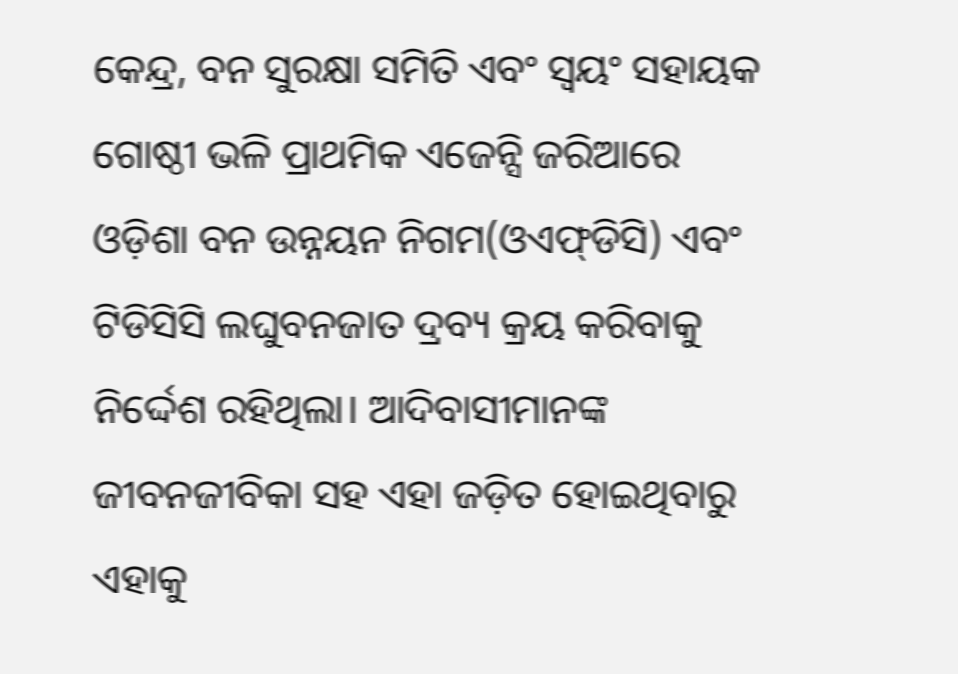କେନ୍ଦ୍ର, ବନ ସୁରକ୍ଷା ସମିତି ଏବଂ ସ୍ବୟଂ ସହାୟକ ଗୋଷ୍ଠୀ ଭଳି ପ୍ରାଥମିକ ଏଜେନ୍ସି ଜରିଆରେ ଓଡ଼ିଶା ବନ ଉନ୍ନୟନ ନିଗମ(ଓଏଫ୍‌ଡିସି) ଏବଂ ଟିଡିସିସି ଲଘୁବନଜାତ ଦ୍ରବ୍ୟ କ୍ରୟ କରିବାକୁ ନିର୍ଦ୍ଦେଶ ରହିଥିଲା। ଆଦିବାସୀମାନଙ୍କ ଜୀବନଜୀବିକା ସହ ଏହା ଜଡ଼ିତ ହୋଇଥିବାରୁ ଏହାକୁ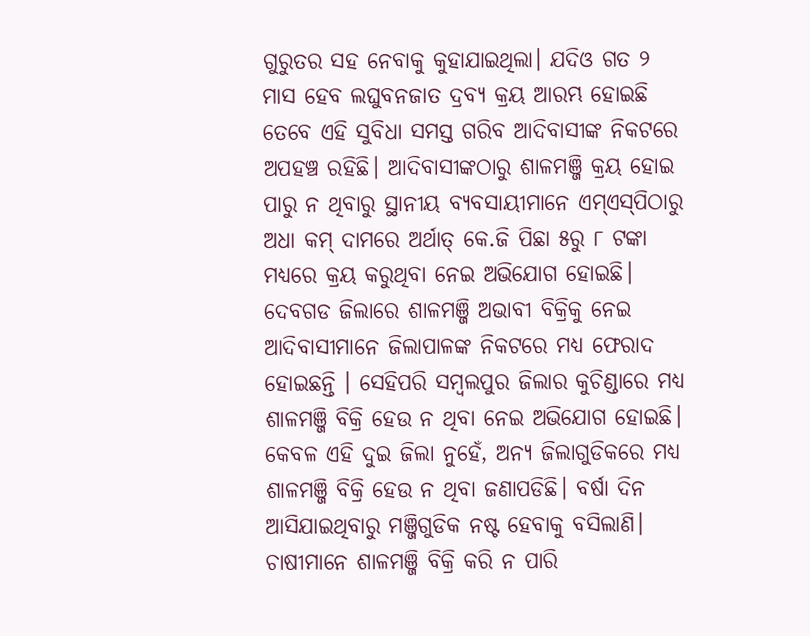ଗୁରୁତର ସହ ନେବାକୁ କୁହାଯାଇଥିଲା। ଯଦିଓ ଗତ ୨ ମାସ ହେବ ଲଘୁବନଜାତ ଦ୍ରବ୍ୟ କ୍ରୟ ଆରମ୍ଭ ହୋଇଛି ତେବେ ଏହି ସୁବିଧା ସମସ୍ତ ଗରିବ ଆଦିବାସୀଙ୍କ ନିକଟରେ ଅପହଞ୍ଚ ରହିଛି। ଆଦିବାସୀଙ୍କଠାରୁ ଶାଳମଞ୍ଜି କ୍ରୟ ହୋଇ ପାରୁ ନ ଥିବାରୁ ସ୍ଥାନୀୟ ବ୍ୟବସାୟୀମାନେ ଏମ୍‌ଏସ୍‌ପିଠାରୁ ଅଧା କମ୍‌ ଦାମରେ ଅର୍ଥାତ୍‌ କେ.ଜି ପିଛା ୫ରୁ ୮ ଟଙ୍କା ମଧ୍ୟରେ କ୍ରୟ କରୁଥିବା ନେଇ ଅଭିଯୋଗ ହୋଇଛି। ଦେବଗଡ ଜିଲାରେ ଶାଳମଞ୍ଜି ଅଭାବୀ ବିକ୍ରିକୁ ନେଇ ଆଦିବାସୀମାନେ ଜିଲାପାଳଙ୍କ ନିକଟରେ ମଧ୍ୟ ଫେରାଦ ହୋଇଛନ୍ତି । ସେହିପରି ସମ୍ବଲପୁର ଜିଲାର କୁଚିଣ୍ଡାରେ ମଧ୍ୟ ଶାଳମଞ୍ଜି ବିକ୍ରି ହେଉ ନ ଥିବା ନେଇ ଅଭିଯୋଗ ହୋଇଛି। କେବଳ ଏହି ଦୁଇ ଜିଲା ନୁହେଁ, ଅନ୍ୟ ଜିଲାଗୁଡିକରେ ମଧ୍ୟ ଶାଳମଞ୍ଜି ବିକ୍ରି ହେଉ ନ ଥିବା ଜଣାପଡିଛି। ବର୍ଷା ଦିନ ଆସିଯାଇଥିବାରୁ ମଞ୍ଜିଗୁଡିକ ନଷ୍ଟ ହେବାକୁ ବସିଲାଣି। ଚାଷୀମାନେ ଶାଳମଞ୍ଜି ବିକ୍ରି କରି ନ ପାରି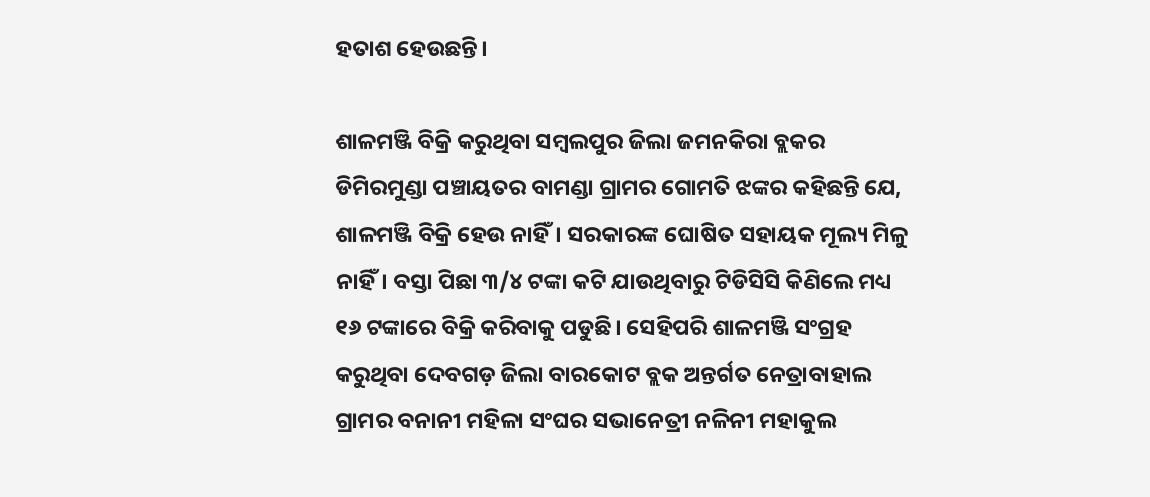ହତାଶ ହେଉଛନ୍ତି।

ଶାଳମଞ୍ଜି ବିକ୍ରି କରୁଥିବା ସମ୍ବଲପୁର ଜିଲା ଜମନକିରା ବ୍ଲକର ଡିମିରମୁଣ୍ଡା ପଞ୍ଚାୟତର ବାମଣ୍ଡା ଗ୍ରାମର ଗୋମତି ଝଙ୍କର କହିଛନ୍ତି ଯେ, ଶାଳମଞ୍ଜି ବିକ୍ରି ହେଉ ନାହିଁ। ସରକାରଙ୍କ ଘୋଷିତ ସହାୟକ ମୂଲ୍ୟ ମିଳୁ ନାହିଁ। ବସ୍ତା ପିଛା ୩/୪ ଟଙ୍କା କଟି ଯାଉଥିବାରୁ ଟିଡିସିସି କିଣିଲେ ମଧ୍ୟ ୧୬ ଟଙ୍କାରେ ବିକ୍ରି କରିବାକୁ ପଡୁଛି। ସେହିପରି ଶାଳମଞ୍ଜି ସଂଗ୍ରହ କରୁଥିବା ଦେବଗଡ଼ ଜିଲା ବାରକୋଟ ବ୍ଲକ ଅନ୍ତର୍ଗତ ନେତ୍ରାବାହାଲ ଗ୍ରାମର ବନାନୀ ମହିଳା ସଂଘର ସଭାନେତ୍ରୀ ନଳିନୀ ମହାକୁଲ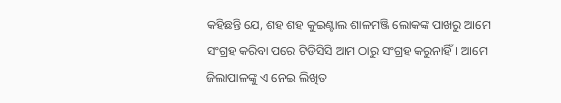କହିଛନ୍ତି ଯେ, ଶହ ଶହ କୁଇଣ୍ଟାଲ ଶାଳମଞ୍ଜି ଲୋକଙ୍କ ପାଖରୁ ଆମେ ସଂଗ୍ରହ କରିବା ପରେ ଟିଡିସିସି ଆମ ଠାରୁ ସଂଗ୍ରହ କରୁନାହିଁ। ଆମେ ଜିଲାପାଳଙ୍କୁ ଏ ନେଇ ଲିଖିତ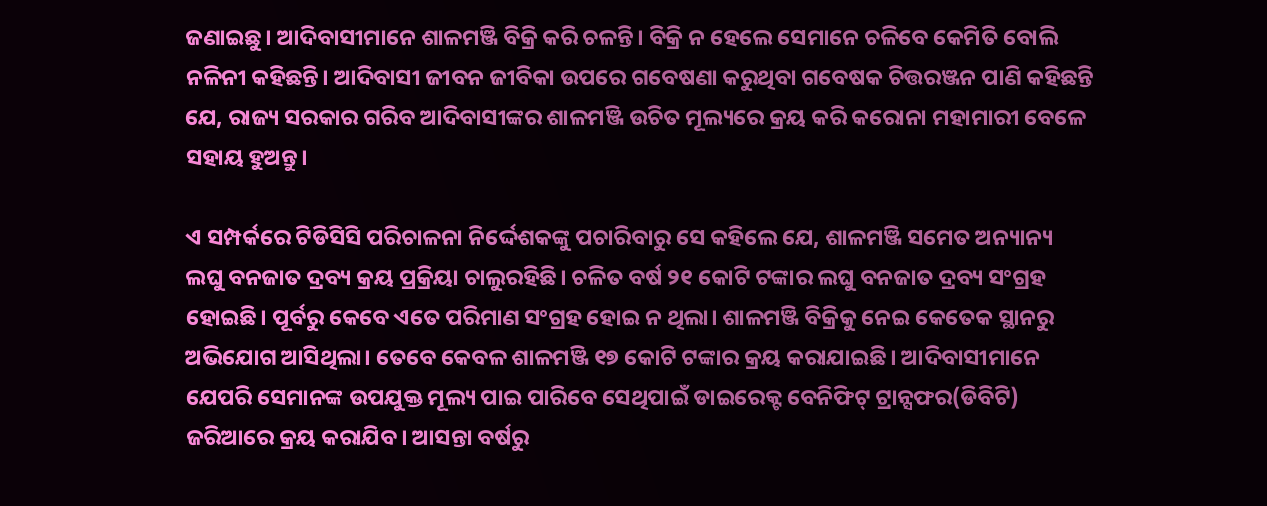ଜଣାଇଛୁ। ଆଦିବାସୀମାନେ ଶାଳମଞ୍ଜି ବିକ୍ରି କରି ଚଳନ୍ତି। ବିକ୍ରି ନ ହେଲେ ସେମାନେ ଚଳିବେ କେମିତି ବୋଲି ନଳିନୀ କହିଛନ୍ତି। ଆଦିବାସୀ ଜୀବନ ଜୀବିକା ଉପରେ ଗବେଷଣା କରୁଥିବା ଗବେଷକ ଚିତ୍ତରଞ୍ଜନ ପାଣି କହିଛନ୍ତି ଯେ, ରାଜ୍ୟ ସରକାର ଗରିବ ଆଦିବାସୀଙ୍କର ଶାଳମଞ୍ଜି ଉଚିତ ମୂଲ୍ୟରେ କ୍ରୟ କରି କରୋନା ମହାମାରୀ ବେଳେ ସହାୟ ହୁଅନ୍ତୁ।

ଏ ସମ୍ପର୍କରେ ଟିଡିସିସି ପରିଚାଳନା ନିର୍ଦ୍ଦେଶକଙ୍କୁ ପଚାରିବାରୁ ସେ କହିଲେ ଯେ, ଶାଳମଞ୍ଜି ସମେତ ଅନ୍ୟାନ୍ୟ ଲଘୁ ବନଜାତ ଦ୍ରବ୍ୟ କ୍ରୟ ପ୍ରକ୍ରିୟା ଚାଲୁରହିଛି। ଚଳିତ ବର୍ଷ ୨୧ କୋଟି ଟଙ୍କାର ଲଘୁ ବନଜାତ ଦ୍ରବ୍ୟ ସଂଗ୍ରହ ହୋଇଛି। ପୂର୍ବରୁ କେବେ ଏତେ ପରିମାଣ ସଂଗ୍ରହ ହୋଇ ନ ଥିଲା। ଶାଳମଞ୍ଜି ବିକ୍ରିକୁ ନେଇ କେତେକ ସ୍ଥାନରୁ ଅଭିଯୋଗ ଆସିଥିଲା। ତେବେ କେବଳ ଶାଳମଞ୍ଜି ୧୭ କୋଟି ଟଙ୍କାର କ୍ରୟ କରାଯାଇଛି। ଆଦିବାସୀମାନେ ଯେପରି ସେମାନଙ୍କ ଉପଯୁକ୍ତ ମୂଲ୍ୟ ପାଇ ପାରିବେ ସେଥିପାଇଁ ଡାଇରେକ୍ଟ ବେନିଫିଟ୍‌ ଟ୍ରାନ୍ସଫର(ଡିବିଟି) ଜରିଆରେ କ୍ରୟ କରାଯିବ। ଆସନ୍ତା ବର୍ଷରୁ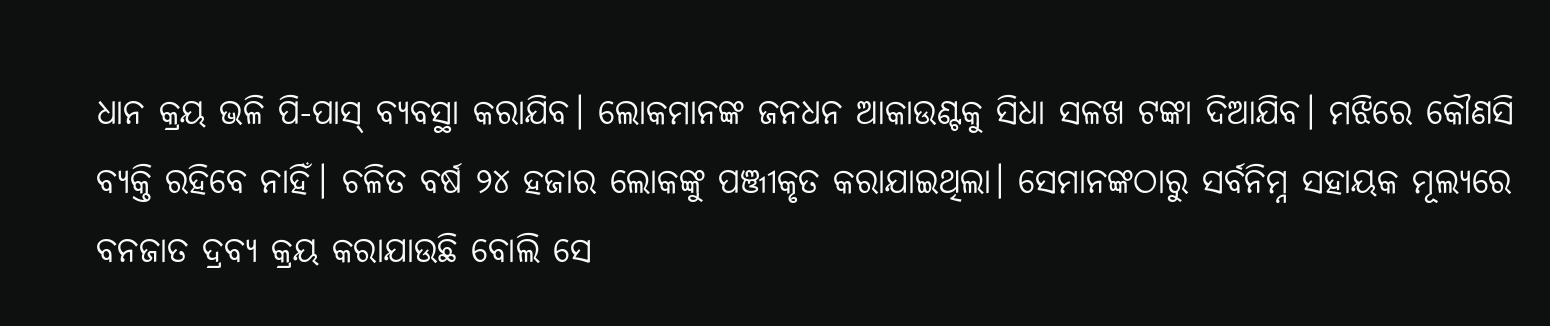ଧାନ କ୍ରୟ ଭଳି ପି-ପାସ୍‌ ବ୍ୟବସ୍ଥା କରାଯିବ। ଲୋକମାନଙ୍କ ଜନଧନ ଆକାଉଣ୍ଟକୁ ସିଧା ସଳଖ ଟଙ୍କା ଦିଆଯିବ। ମଝିରେ କୌଣସି ବ୍ୟକ୍ତି ରହିବେ ନାହିଁ। ଚଳିତ ବର୍ଷ ୨୪ ହଜାର ଲୋକଙ୍କୁ ପଞ୍ଜୀକୃତ କରାଯାଇଥିଲା। ସେମାନଙ୍କଠାରୁ ସର୍ବନିମ୍ନ ସହାୟକ ମୂଲ୍ୟରେ ବନଜାତ ଦ୍ରବ୍ୟ କ୍ରୟ କରାଯାଉଛି ବୋଲି ସେ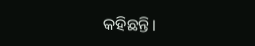କହିଛନ୍ତି।